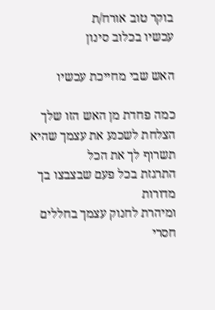בוקר טוב אורח/ת
עכשיו בכלוב סינון

האש שבי מחייכת עכשיו

כמה פחדת מן האש הזו שלך
הצלחת לשכנע את עצמך שהיא תשרוף לך את הכל
התרגזת בכל פעם שבצבצו בך מדורות
ומיהרת לחנוק עצמך בחללים חסרי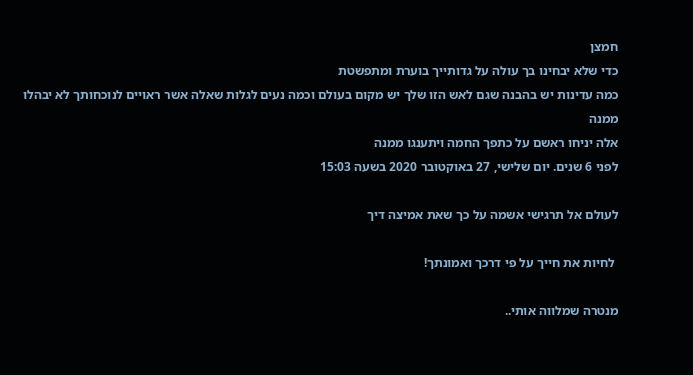חמצן
כדי שלא יבחינו בך עולה על גדותייך בוערת ומתפשטת
כמה עדינות יש בהבנה שגם לאש הזו שלך יש מקום בעולם וכמה נעים לגלות שאלה אשר ראויים לנוכחותך לא יבהלו ממנה
אלה יניחו ראשם על כתפך החמה ויתענגו ממנה
לפני 6 שנים. יום שלישי, 27 באוקטובר 2020 בשעה 15:03

לעולם אל תרגישי אשמה על כך שאת אמיצה דיך

 לחיות את חייך על פי דרכך ואמונתך!

מנטרה שמלווה אותי..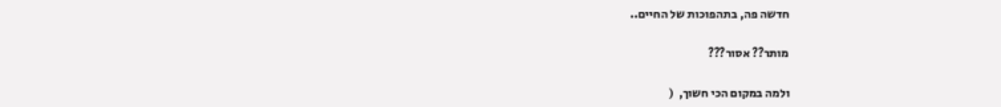חדשה פה, בתהפוכות של החיים..

מותר?? אסור???

ולמה במקום הכי חשוך,  (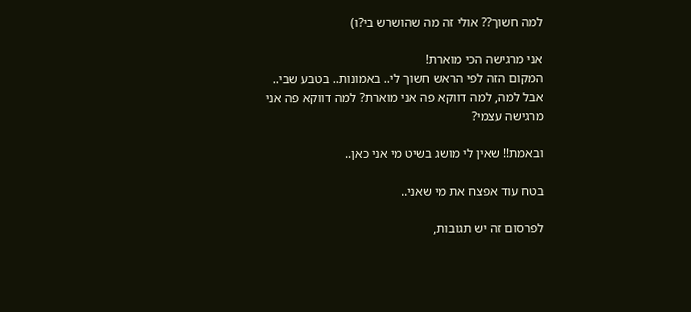למה חשוך?? אולי זה מה שהושרש בי?ו)

אני מרגישה הכי מוארת!
המקום הזה לפי הראש חשוך לי.. באמונות.. בטבע שבי..
אבל למה, למה דווקא פה אני מוארת? למה דווקא פה אני מרגישה עצמי?

ובאמת!! שאין לי מושג בשיט מי אני כאן..

בטח עוד אפצח את מי שאני..

לפרסום זה יש תגובות,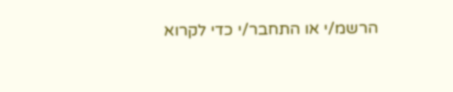הרשמ/י או התחבר/י כדי לקרוא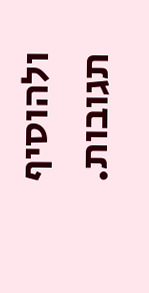ולהוסיף תגובות.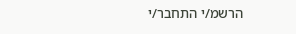הרשמ/י התחבר/י